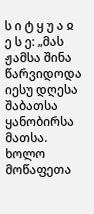ს ი ტ ყ უ ა ჲ ე ს ე: „მას ჟამსა შინა წარვიდოდა იესუ დღესა შაბათსა ყანობირსა მათსა. ხოლო მოწაფეთა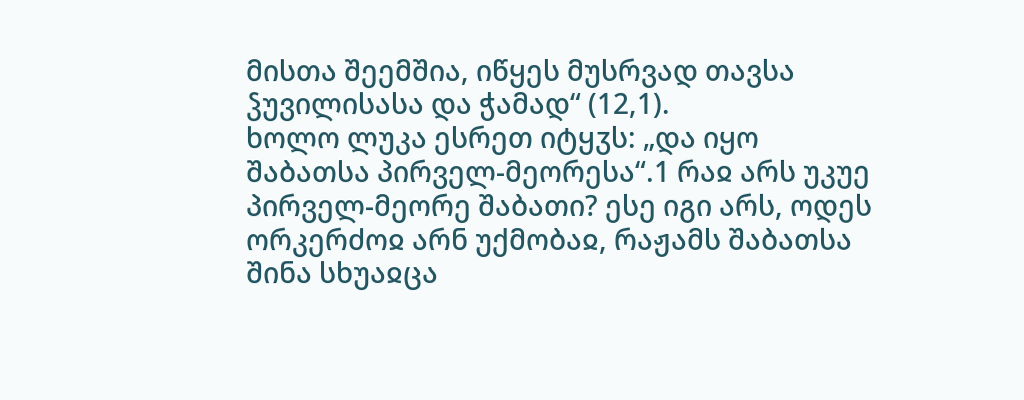მისთა შეემშია, იწყეს მუსრვად თავსა ჴუვილისასა და ჭამად“ (12,1).
ხოლო ლუკა ესრეთ იტყჳს: „და იყო შაბათსა პირველ-მეორესა“.1 რაჲ არს უკუე პირველ-მეორე შაბათი? ესე იგი არს, ოდეს ორკერძოჲ არნ უქმობაჲ, რაჟამს შაბათსა შინა სხუაჲცა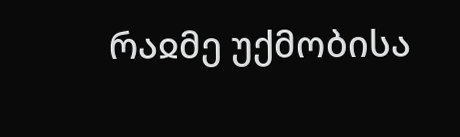რაჲმე უქმობისა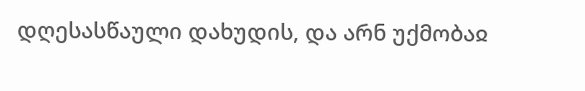დღესასწაული დახუდის, და არნ უქმობაჲ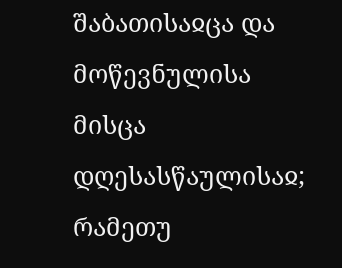შაბათისაჲცა და მოწევნულისა მისცა დღესასწაულისაჲ; რამეთუ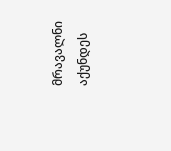მრავალნი აქუნდეს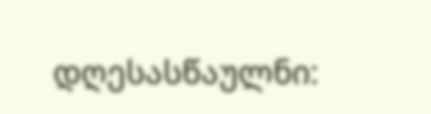დღესასწაულნი: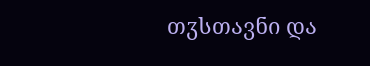თჳსთავნი და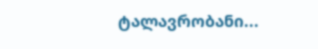ტალავრობანი...